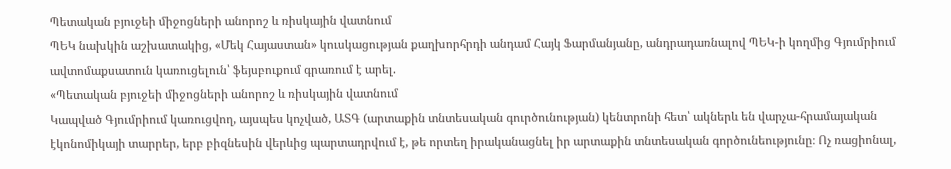Պետական բյուջեի միջոցների անորոշ և ռիսկային վատնում
ՊԵԿ նախկին աշխատակից, «Մեկ Հայաստան» կուսկացության քաղխորհրդի անդամ Հայկ Ֆարմանյանը, անդրադառնալով ՊԵԿ-ի կողմից Գյումրիում ավտոմաքսատուն կառուցելուն՝ ֆեյսբուքում գրառում է արել.
«Պետական բյուջեի միջոցների անորոշ և ռիսկային վատնում
Կապված Գյումրիում կառուցվող, այսպես կոչված, ԱՏԳ (արտաքին տնտեսական գուրծունության) կենտրոնի հետ՝ ակներև են վարչա-հրամայական էկոնոմիկայի տարրեր, երբ բիզնեսին վերևից պարտադրվում է, թե որտեղ իրականացնել իր արտաքին տնտեսական գործունեությունը։ Ոչ ռացիոնալ,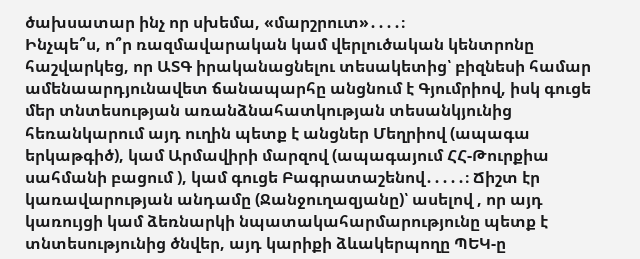ծախսատար ինչ որ սխեմա, «մարշրուտ»․․․․։
Ինչպե՞ս, ո՞ր ռազմավարական կամ վերլուծական կենտրոնը հաշվարկեց, որ ԱՏԳ իրականացնելու տեսակետից՝ բիզնեսի համար ամենաարդյունավետ ճանապարհը անցնում է Գյումրիով, իսկ գուցե մեր տնտեսության առանձնահատկության տեսանկյունից հեռանկարում այդ ուղին պետք է անցներ Մեղրիով (ապագա երկաթգիծ), կամ Արմավիրի մարզով (ապագայում ՀՀ-Թուրքիա սահմանի բացում ), կամ գուցե Բագրատաշենով․․․․․։ Ճիշտ էր կառավարության անդամը (Ջանջուղազյանը)՝ ասելով , որ այդ կառույցի կամ ձեռնարկի նպատակահարմարությունը պետք է տնտեսությունից ծնվեր, այդ կարիքի ձևակերպողը ՊԵԿ-ը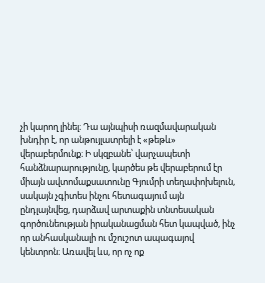չի կարող լինել։ Դա այնպիսի ռազմավարական խնդիր է, որ անթույլատրելի է «թեթև» վերաբերմունք։ Ի սկզբանե՝ վարչապետի հանձնարարությունը, կարծես թե վերաբերում էր միայն ավտոմաքսատունը Գյումրի տեղափոխելուն, սակայն չգիտես ինչու հետագայում այն ընդլայնվեց, դարձավ արտաքին տնտեսական գործունեության իրականացման հետ կապված, ինչ որ անհասկանալի ու մշուշոտ ապագայով կենտրոն։ Առավել ևս, որ ոչ ոք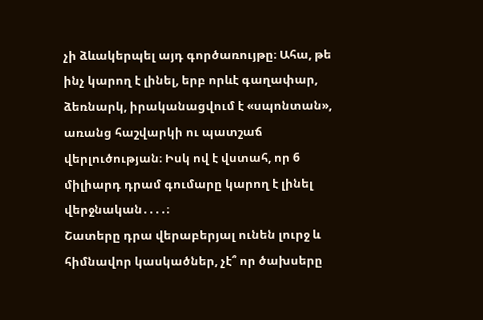չի ձևակերպել այդ գործառույթը։ Ահա, թե ինչ կարող է լինել, երբ որևէ գաղափար, ձեռնարկ, իրականացվում է «սպոնտան», առանց հաշվարկի ու պատշաճ վերլուծության։ Իսկ ով է վստահ, որ 6 միլիարդ դրամ գումարը կարող է լինել վերջնական․․․․։
Շատերը դրա վերաբերյալ ունեն լուրջ և հիմնավոր կասկածներ, չէ՞ որ ծախսերը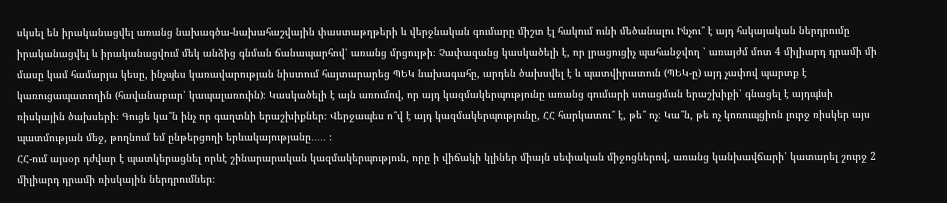սկսել են իրականացվել առանց նախագծա-նախահաշվային փաստաթղթերի և վերջնական գումարը միշտ էլ հակում ունի մեծանալու Ինչու՞ է այդ հսկայական ներդրումը իրականացվել և իրականացվում մեկ անձից գնման ճանապարհով՝ առանց մրցույթի։ Չափազանց կասկածելի է, որ լրացուցիչ պահանջվող ՝ առայժմ մոտ 4 միլիարդ դրամի մի մասը կամ համարյա կեսը, ինչպես կառավարության նիստում հայտարարեց ՊԵԿ նախագահը, արդեն ծախսվել է և պատվիրատուն (ՊԵԿ-ը) այդ չափով պարտք է կառուցապատողին (հավանաբար՝ կապալառուին)։ Կասկածելի է այն առումով, որ այդ կազմակերպությունը առանց գումարի ստացման երաշխիքի՝ գնացել է այդպiսի ռիսկային ծախսերի։ Գուցե կա՞ն ինչ որ գաղտնի երաշխիքներ։ Վերջապես ո՞վ է այդ կազմակերպությունը, ՀՀ հարկատու՞ է, թե՞ ոչ։ Կա՞ն, թե ոչ կոռուպցիոն լուրջ ռիսկեր այս պատմության մեջ, թողնում եմ ընթերցողի երևակայությանը․․․․․ ։
ՀՀ-ում այսօր դժվար է պատկերացնել որևէ շինարարական կազմակերպություն, որը ի վիճակի կլիներ միայն սեփական միջոցներով, առանց կանխավճարի՝ կատարել շուրջ 2 միլիարդ դրամի ռիսկային ներդրումներ։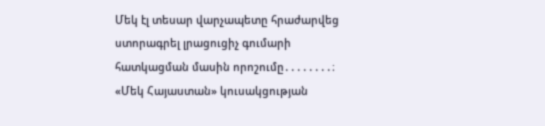Մեկ էլ տեսար վարչապետը հրաժարվեց ստորագրել լրացուցիչ գումարի հատկացման մասին որոշումը․․․․․․․․։
«Մեկ Հայաստան» կուսակցության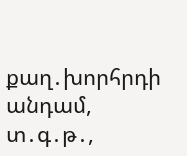քաղ․խորհրդի անդամ, տ․գ․թ․,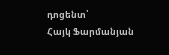դոցենտ՝
Հայկ Ֆարմանյան